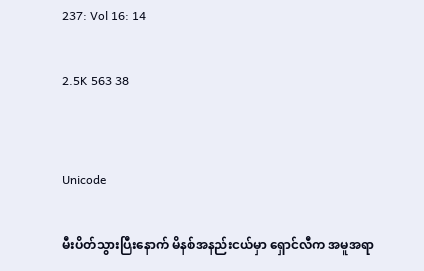237: Vol 16: 14

2.5K 563 38


Unicode

မီးပိတ်သွားပြီးနောက် မိနစ်အနည်းငယ်မှာ ရှောင်လီက အမူအရာ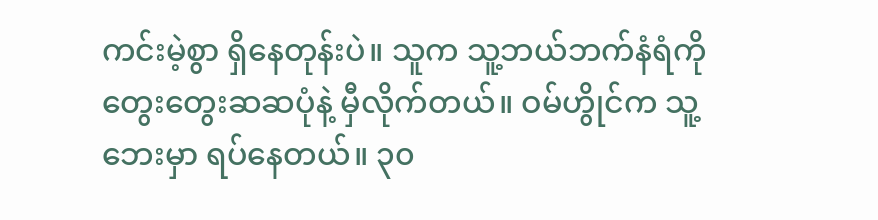ကင်းမဲ့စွာ ရှိနေတုန်းပဲ။ သူက သူ့ဘယ်ဘက်နံရံကို တွေးတွေးဆဆပုံနဲ့ မှီလိုက်တယ်။ ဝမ်ဟွိုင်က သူ့ဘေးမှာ ရပ်နေတယ်။ ၃၀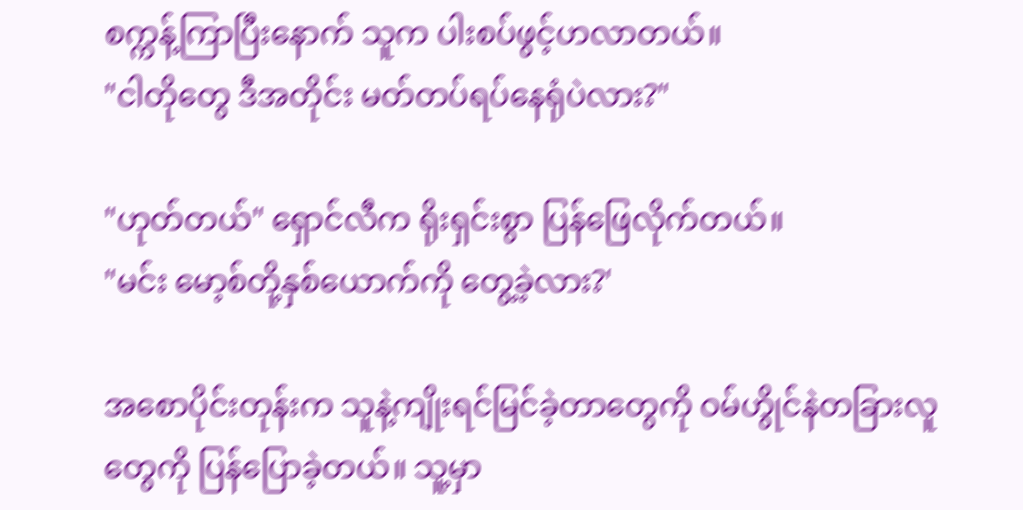စက္ကန့်ကြာပြီးနောက် သူက ပါးစပ်ဖွင့်ဟလာတယ်။
"ငါတိုတွေ ဒီအတိုင်း မတ်တပ်ရပ်နေရုံပဲလား?"

"ဟုတ်တယ်" ရှောင်လီက ရိုးရှင်းစွာ ပြန်ဖြေလိုက်တယ်။
"မင်း မော့စ်တို့နှစ်ယောက်ကို တွေ့ခဲ့လား?'

အစောပိုင်းတုန်းက သူနဲ့ကျိုးရင်မြင်ခဲ့တာတွေကို ဝမ်ဟွိုင်နဲတခြားလူတွေကို ပြန်ပြောခဲ့တယ်။ သူ့မှာ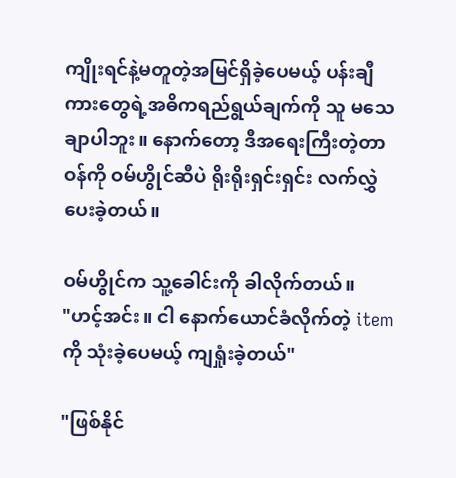ကျိုးရင်နဲ့မတူတဲ့အမြင်ရှိခဲ့ပေမယ့် ပန်းချီကားတွေရဲ့အဓိကရည်ရွယ်ချက်ကို သူ မသေချာပါဘူး။ နောက်တော့ ဒီအရေးကြီးတဲ့တာဝန်ကို ဝမ်ဟွိုင်ဆီပဲ ရိုးရိုးရှင်းရှင်း လက်လွှဲပေးခဲ့တယ်။

ဝမ်ဟွိုင်က သူ့ခေါင်းကို ခါလိုက်တယ်။
"ဟင့်အင်း။ ငါ နောက်ယောင်ခံလိုက်တဲ့ item ကို သုံးခဲ့ပေမယ့် ကျရှုံးခဲ့တယ်"

"ဖြစ်နိုင်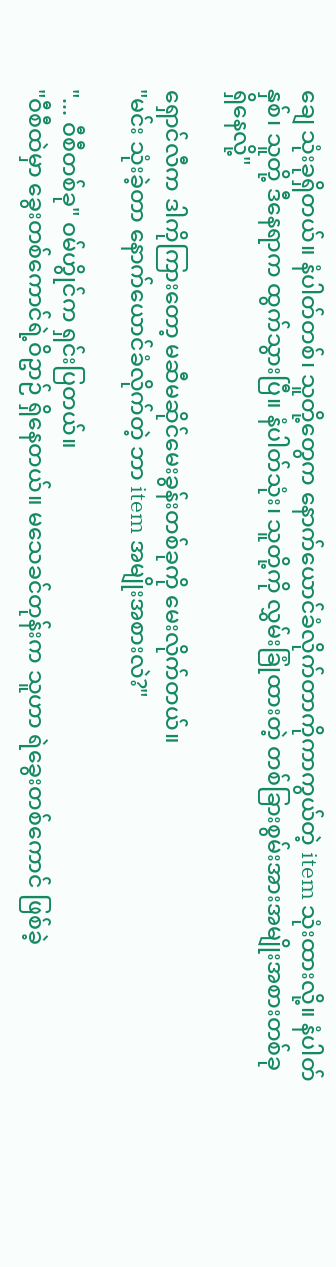ချေ သုံးခုရှိတယ်။ နံပါတ်တစ်၊ သူတို့တွေက နောက်ယောင်ခံလိုက်တာကိုကာကွယ်တဲ့ item သုံးထားလို့။ နံပါတ်နှစ်၊ သူတို့ ဒီနေရာက ထွက်သွားပြီ။ နံပါတ်သုံး၊ သူတို့ကို လွှမ်းခြုံထားတဲ့ တစ်ခြားစွမ်းအားအမျိုးအစားတစ်ခု ရှိနေလို့"

ရှောင်လီက ဒါကိုကြားတော့ မဆီမဆိုင်မေးခွန်းတစ်ခုကို မေးလိုက်တယ်။
"မင်း သုံးခဲ့တာ နောက်ယောင်ခံလိုက်တဲ့ ဘာ item အမျိုးအစားလဲ?"

"... ဝီစီတစ်ခု" ဝမ်ဟွိုင်က ရှင်းပြတယ်။
"ဝီစီထဲမှာ ခွေးတစ်ကောင်ရဲ့ဝိဥာဉ် ရှိနေတယ်။ မသေခင်တုန်းက သူဟာ ရဲခွေးတစ်ကောင် ဖြစ်ခဲ့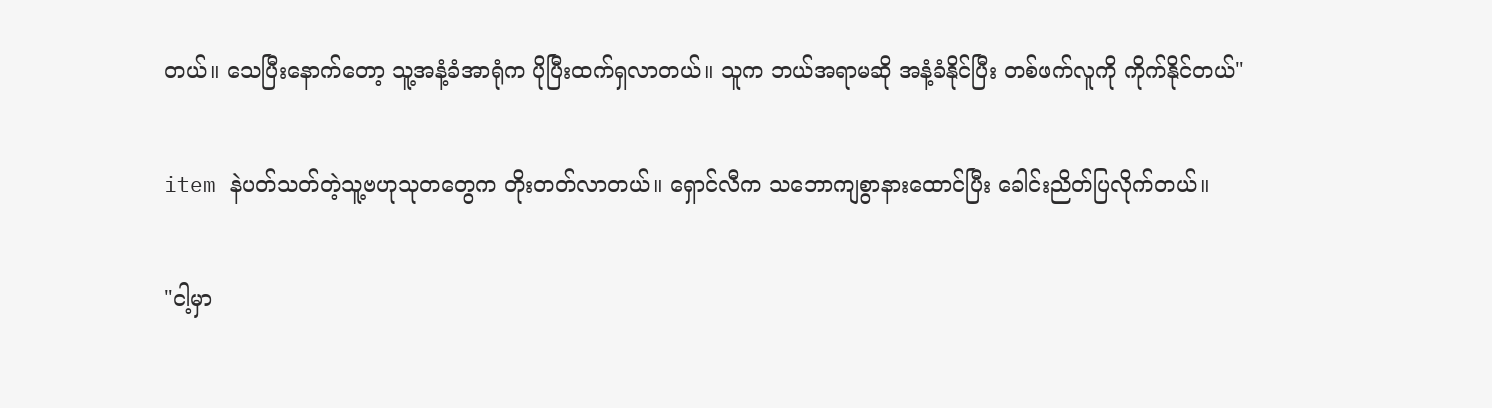တယ်။ သေပြီးနောက်တော့ သူ့အနံ့ခံအာရုံက ပိုပြီးထက်ရှလာတယ်။ သူက ဘယ်အရာမဆို အနံ့ခံနိုင်ပြီး တစ်ဖက်လူကို ကိုက်နိုင်တယ်"

item နဲပတ်သတ်တဲ့သူ့ဗဟုသုတတွေက တိုးတတ်လာတယ်။ ရှောင်လီက သဘောကျစွာနားထောင်ပြီး ခေါင်းညိတ်ပြလိုက်တယ်။

"ငါ့မှာ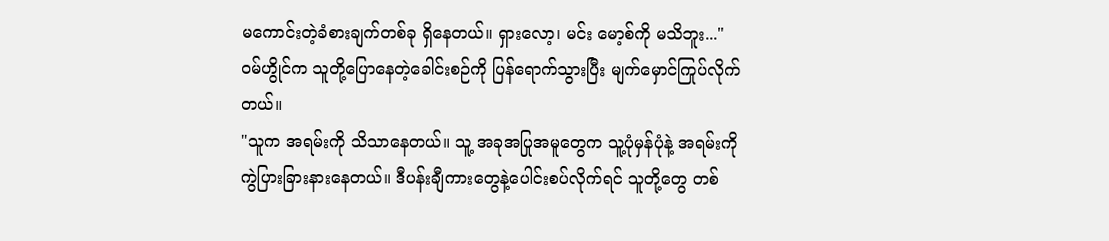မကောင်းတဲ့ခံစားချက်တစ်ခု ရှိနေတယ်။ ရှားလော့၊ မင်း မော့စ်ကို မသိဘူး..."
ဝမ်ဟွိုင်က သူတို့ပြောနေတဲ့ခေါင်းစဉ်ကို ပြန်ရောက်သွားပြီး မျက်မှောင်ကြုပ်လိုက်တယ်။
"သူက အရမ်းကို သိသာနေတယ်။ သူ့ အခုအပြုအမူတွေက သူ့ပုံမှန်ပုံနဲ့ အရမ်းကို ကွဲပြားခြားနားနေတယ်။ ဒီပန်းချီကားတွေနဲ့ပေါင်းစပ်လိုက်ရင် သူတို့တွေ တစ်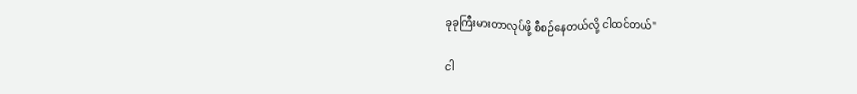ခုခုကြီးမားတာလုပ်ဖို့ စီစဉ်နေတယ်လို့ ငါထင်တယ်"

ငါ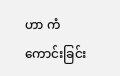ဟာ ကံကောင်းခြင်း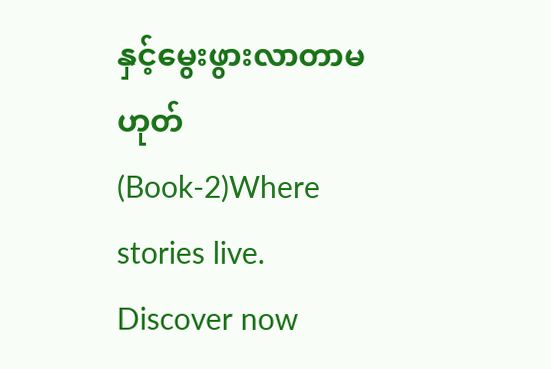နှင့်မွေးဖွားလာတာမဟုတ် (Book-2)Where stories live. Discover now